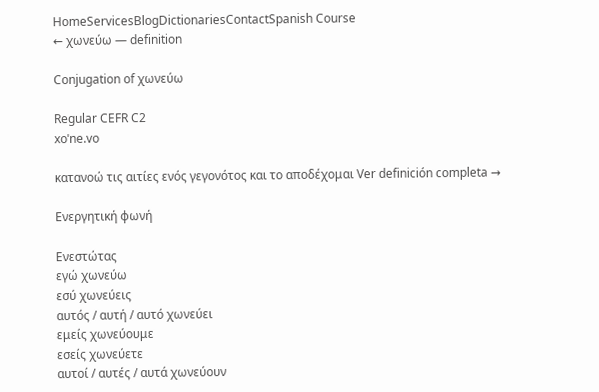HomeServicesBlogDictionariesContactSpanish Course
← χωνεύω — definition

Conjugation of χωνεύω

Regular CEFR C2
xoˈne.vo

κατανοώ τις αιτίες ενός γεγονότος και το αποδέχομαι Ver definición completa →

Ενεργητική φωνή

Ενεστώτας
εγώ χωνεύω
εσύ χωνεύεις
αυτός / αυτή / αυτό χωνεύει
εμείς χωνεύουμε
εσείς χωνεύετε
αυτοί / αυτές / αυτά χωνεύουν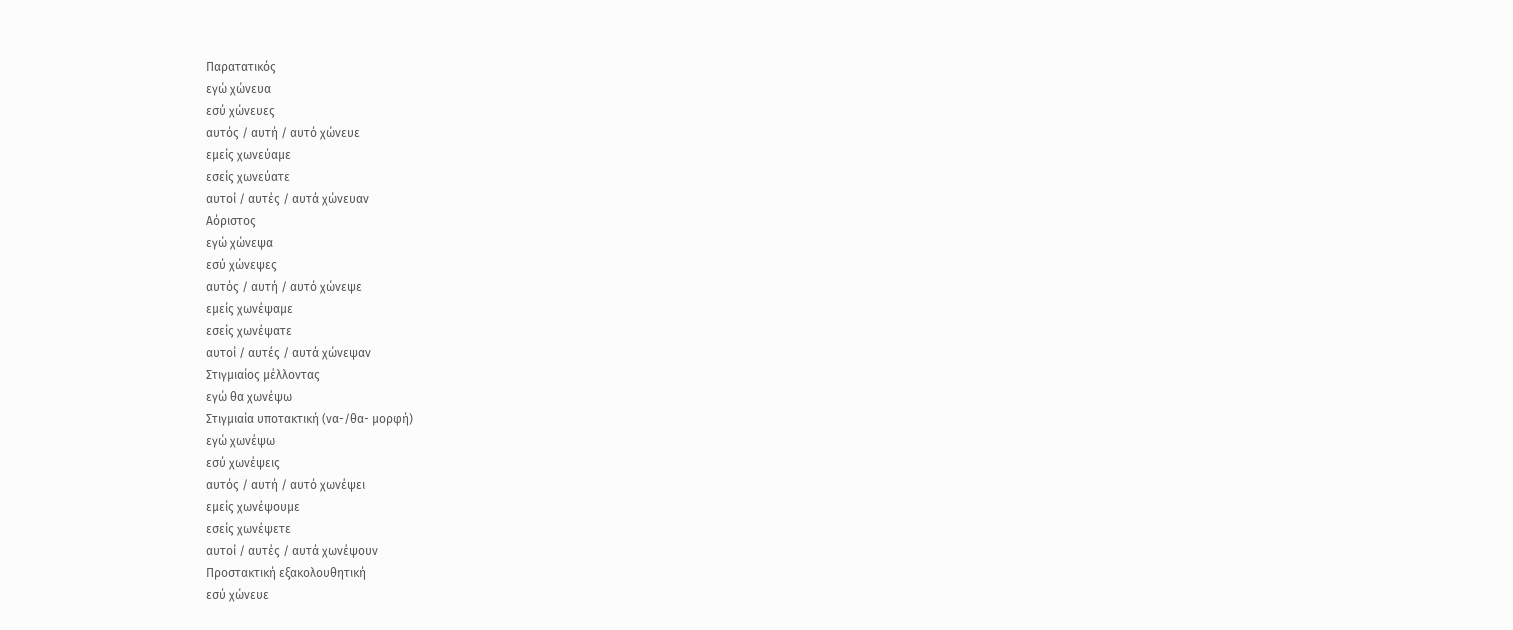Παρατατικός
εγώ χώνευα
εσύ χώνευες
αυτός / αυτή / αυτό χώνευε
εμείς χωνεύαμε
εσείς χωνεύατε
αυτοί / αυτές / αυτά χώνευαν
Αόριστος
εγώ χώνεψα
εσύ χώνεψες
αυτός / αυτή / αυτό χώνεψε
εμείς χωνέψαμε
εσείς χωνέψατε
αυτοί / αυτές / αυτά χώνεψαν
Στιγμιαίος μέλλοντας
εγώ θα χωνέψω
Στιγμιαία υποτακτική (να-/θα- μορφή)
εγώ χωνέψω
εσύ χωνέψεις
αυτός / αυτή / αυτό χωνέψει
εμείς χωνέψουμε
εσείς χωνέψετε
αυτοί / αυτές / αυτά χωνέψουν
Προστακτική εξακολουθητική
εσύ χώνευε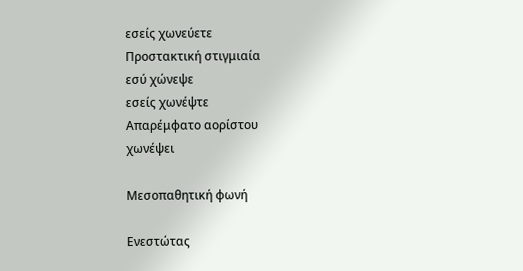εσείς χωνεύετε
Προστακτική στιγμιαία
εσύ χώνεψε
εσείς χωνέψτε
Απαρέμφατο αορίστου
χωνέψει

Μεσοπαθητική φωνή

Ενεστώτας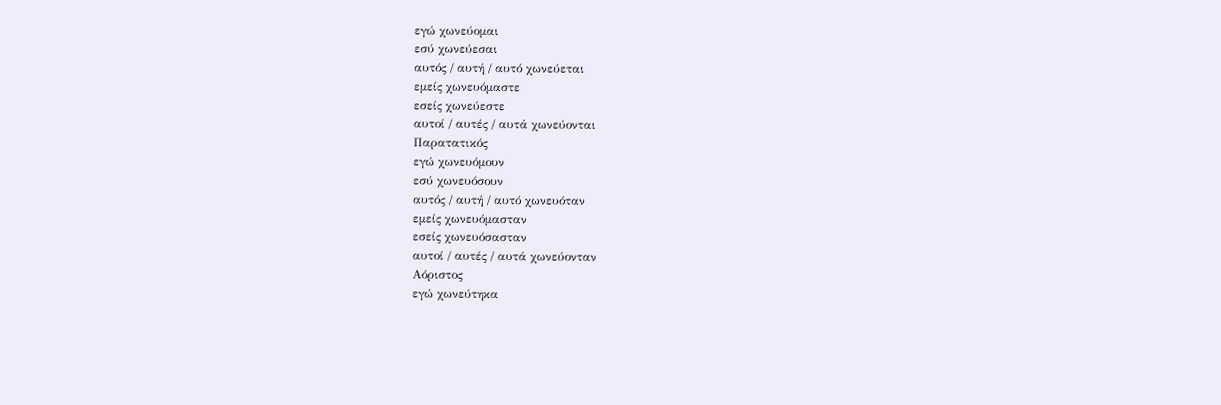εγώ χωνεύομαι
εσύ χωνεύεσαι
αυτός / αυτή / αυτό χωνεύεται
εμείς χωνευόμαστε
εσείς χωνεύεστε
αυτοί / αυτές / αυτά χωνεύονται
Παρατατικός
εγώ χωνευόμουν
εσύ χωνευόσουν
αυτός / αυτή / αυτό χωνευόταν
εμείς χωνευόμασταν
εσείς χωνευόσασταν
αυτοί / αυτές / αυτά χωνεύονταν
Αόριστος
εγώ χωνεύτηκα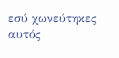εσύ χωνεύτηκες
αυτός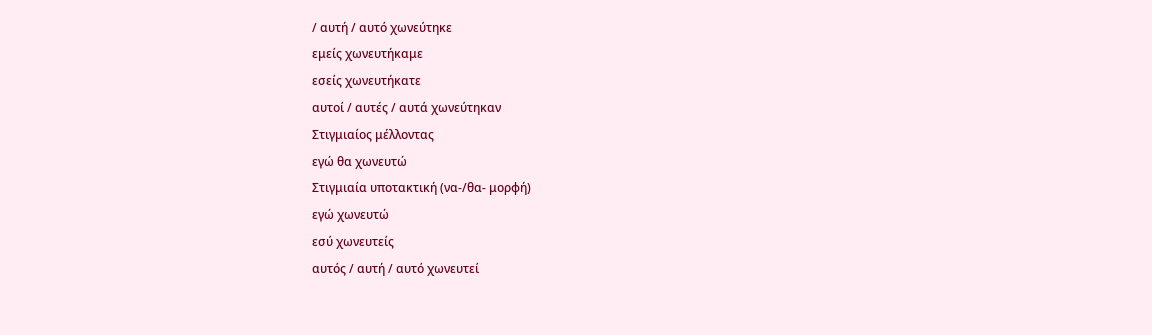/ αυτή / αυτό χωνεύτηκε
εμείς χωνευτήκαμε
εσείς χωνευτήκατε
αυτοί / αυτές / αυτά χωνεύτηκαν
Στιγμιαίος μέλλοντας
εγώ θα χωνευτώ
Στιγμιαία υποτακτική (να-/θα- μορφή)
εγώ χωνευτώ
εσύ χωνευτείς
αυτός / αυτή / αυτό χωνευτεί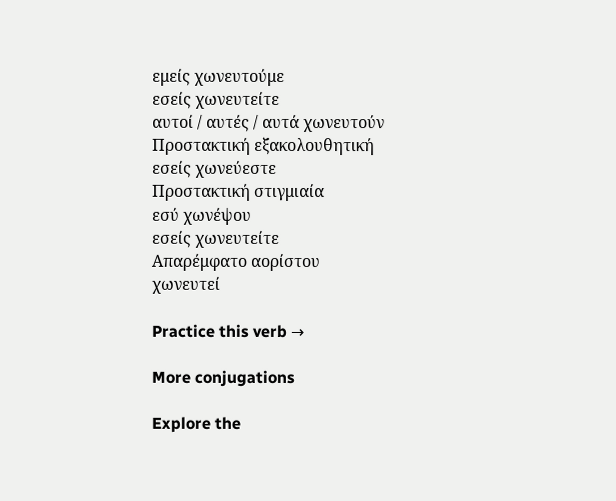εμείς χωνευτούμε
εσείς χωνευτείτε
αυτοί / αυτές / αυτά χωνευτούν
Προστακτική εξακολουθητική
εσείς χωνεύεστε
Προστακτική στιγμιαία
εσύ χωνέψου
εσείς χωνευτείτε
Απαρέμφατο αορίστου
χωνευτεί

Practice this verb →

More conjugations

Explore the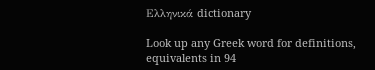Ελληνικά dictionary

Look up any Greek word for definitions, equivalents in 94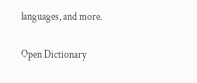languages, and more.

Open Dictionary